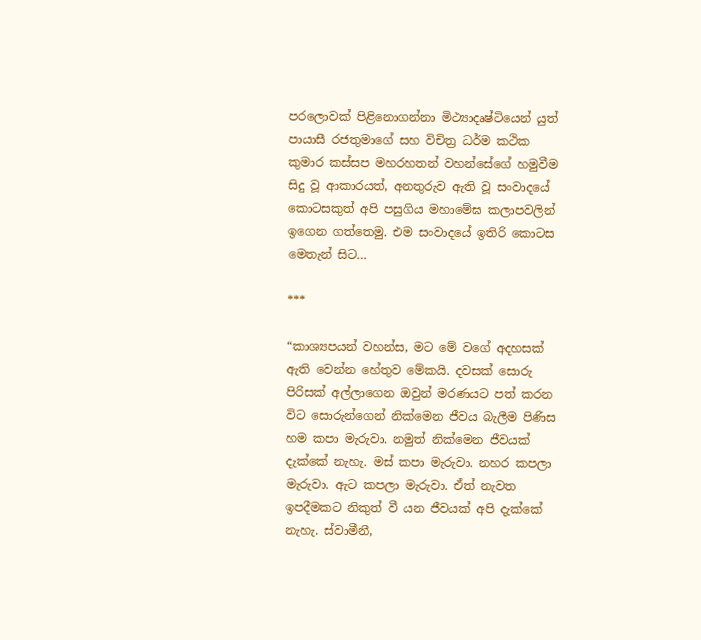පරලොවක් පිළිනොගන්නා මිථ්‍යාදෘෂ්ටියෙන් යුත් පායාසී රජතුමාගේ සහ විචිත්‍ර ධර්ම කථික කුමාර කස්සප මහරහතන් වහන්සේගේ හමුවීම සිදු වූ ආකාරයත්, අනතුරුව ඇති වූ සංවාදයේ කොටසකුත් අපි පසුගිය මහාමේඝ කලාපවලින් ඉගෙන ගත්තෙමු. එම සංවාදයේ ඉතිරි කොටස මෙතැන් සිට…

***

“කාශ්‍යපයන් වහන්ස, මට මේ වගේ අදහසක් ඇති වෙන්න හේතුව මේකයි. දවසක් සොරු පිරිසක් අල්ලාගෙන ඔවුන් මරණයට පත් කරන විට සොරුන්ගෙන් නික්මෙන ජීවය බැලීම පිණිස හම කපා මැරුවා. නමුත් නික්මෙන ජීවයක් දැක්කේ නැහැ. මස් කපා මැරුවා. නහර කපලා මැරුවා. ඇට කපලා මැරුවා. ඒත් නැවත ඉපදීමකට නිකුත් වී යන ජීවයක් අපි දැක්කේ නැහැ. ස්වාමීනී,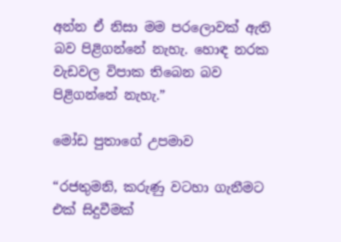අන්න ඒ නිසා මම පරලොවක් ඇති බව පිළිගන්නේ නැහැ. හොඳ නරක වැඩවල විපාක තිබෙන බව පිළිගන්නේ නැහැ.”

මෝඩ පුතාගේ උපමාව

“රජතුමනි, කරුණු වටහා ගැනීමට එක් සිදුවීමක්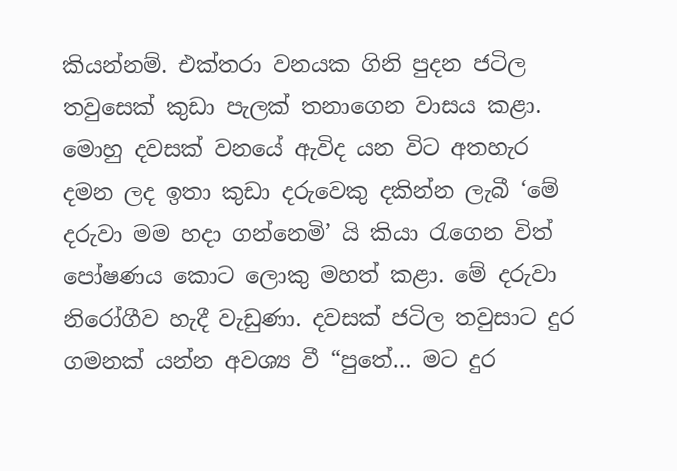කියන්නම්. එක්තරා වනයක ගිනි පුදන ජටිල තවුසෙක් කුඩා පැලක් තනාගෙන වාසය කළා. මොහු දවසක් වනයේ ඇවිද යන විට අතහැර දමන ලද ඉතා කුඩා දරුවෙකු දකින්න ලැබී ‘මේ දරුවා මම හදා ගන්නෙමි’ යි කියා රැගෙන විත් පෝෂණය කොට ලොකු මහත් කළා. මේ දරුවා නිරෝගීව හැදී වැඩුණා. දවසක් ජටිල තවුසාට දුර ගමනක් යන්න අවශ්‍ය වී “පුතේ… මට දුර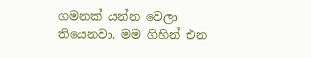ගමනක් යන්න වෙලා තියෙනවා. මම ගිහින් එන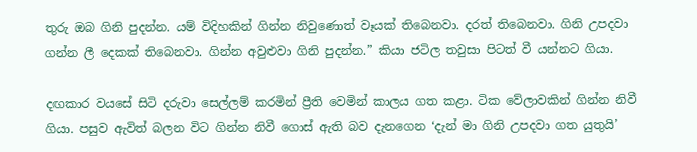තුරු ඔබ ගිනි පුදන්න. යම් විදිහකින් ගින්න නිවුණොත් වෑයක් තිබෙනවා. දරත් තිබෙනවා. ගිනි උපදවා ගන්න ලී දෙකක් තිබෙනවා. ගින්න අවුළුවා ගිනි පුදන්න.” කියා ජටිල තවුසා පිටත් වී යන්නට ගියා.

දඟකාර වයසේ සිටි දරුවා සෙල්ලම් කරමින් ප්‍රීති වෙමින් කාලය ගත කළා. ටික වේලාවකින් ගින්න නිවී ගියා. පසුව ඇවිත් බලන විට ගින්න නිවී ගොස් ඇති බව දැනගෙන ‘දැන් මා ගිනි උපදවා ගත යුතුයි’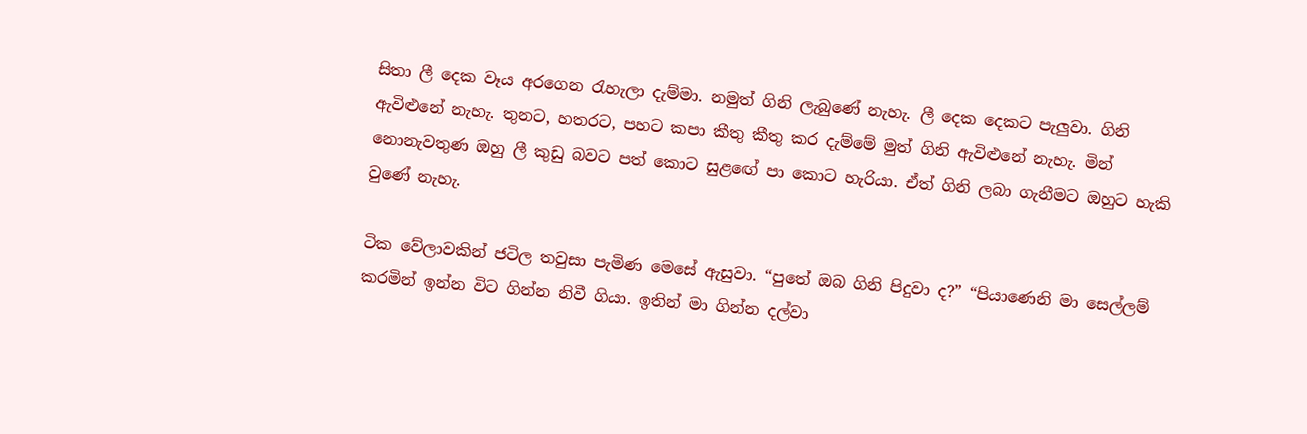සිතා ලී දෙක වෑය අරගෙන රැහැලා දැම්මා. නමුත් ගිනි ලැබුණේ නැහැ. ලී දෙක දෙකට පැලු‍වා. ගිනි ඇවිළුනේ නැහැ. තුනට, හතරට, පහට කපා කීතු කීතු කර දැම්මේ මුත් ගිනි ඇවිළුනේ නැහැ. මින් නොනැවතුණ ඔහු ලී කුඩු බවට පත් කොට සුළඟේ පා කොට හැරියා. ඒත් ගිනි ලබා ගැනීමට ඔහුට හැකි වුණේ නැහැ.

ටික වේලාවකින් ජටිල තවුසා පැමිණ මෙසේ ඇසුවා. “පුතේ ඔබ ගිනි පිදුවා ද?” “පියාණෙනි මා සෙල්ලම් කරමින් ඉන්න විට ගින්න නිවී ගියා. ඉතින් මා ගින්න දල්වා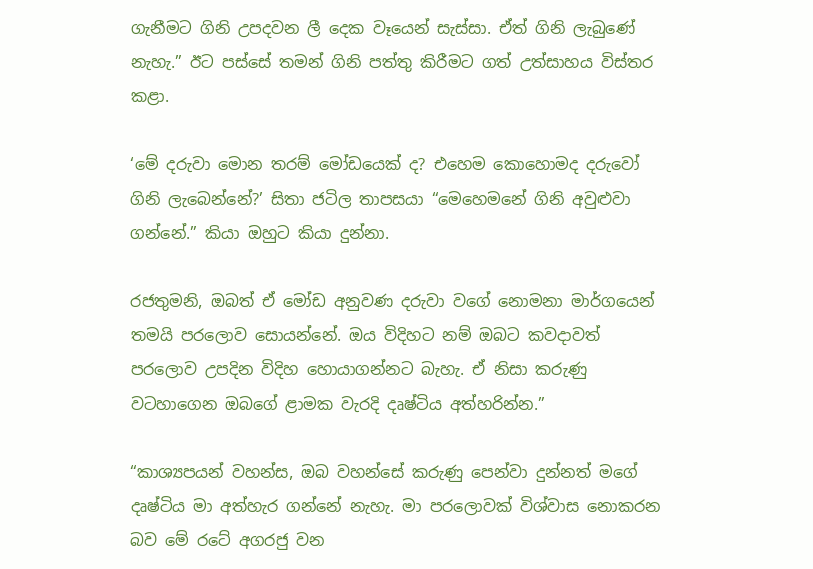ගැනීමට ගිනි උපදවන ලී දෙක වෑයෙන් සැස්සා. ඒත් ගිනි ලැබුණේ නැහැ.” ඊට පස්සේ තමන් ගිනි පත්තු කිරීමට ගත් උත්සාහය විස්තර කළා.

‘මේ දරුවා මොන තරම් මෝඩයෙක් ද? එහෙම කොහොමද දරුවෝ ගිනි ලැබෙන්නේ?’ සිතා ජටිල තාපසයා “මෙහෙමනේ ගිනි අවුළුවා ගන්නේ.” කියා ඔහුට කියා දුන්නා.

රජතුමනි, ඔබත් ඒ මෝඩ අනුවණ දරුවා වගේ නොමනා මාර්ගයෙන් තමයි පරලොව සොයන්නේ. ඔය විදිහට නම් ඔබට කවදාවත් පරලොව උපදින විදිහ හොයාගන්නට බැහැ. ඒ නිසා කරුණු වටහාගෙන ඔබගේ ළාමක වැරදි දෘෂ්ටිය අත්හරින්න.”

“කාශ්‍යපයන් වහන්ස, ඔබ වහන්සේ කරුණු පෙන්වා දුන්නත් මගේ දෘෂ්ටිය මා අත්හැර ගන්නේ නැහැ. මා පරලොවක් විශ්වාස නොකරන බව මේ රටේ අගරජු වන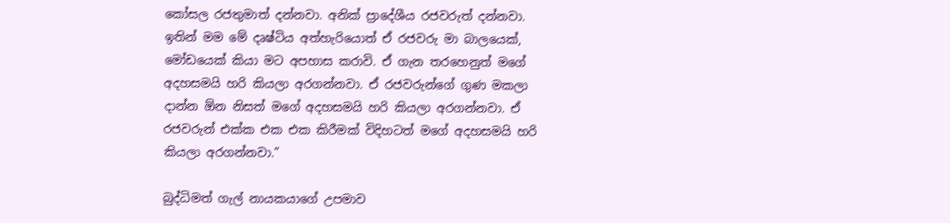කෝසල රජතුමාත් දන්නවා. අනික් ප්‍රාදේශීය රජවරුත් දන්නවා. ඉතින් මම මේ දෘෂ්ටිය අත්හැරියොත් ඒ රජවරු මා බාලයෙක්, මෝඩයෙක් කියා මට අපහාස කරාවි. ඒ ගැන තරහෙනුත් මගේ අදහසමයි හරි කියලා අරගන්නවා. ඒ රජවරුන්ගේ ගුණ මකලා දාන්න ඕන නිසත් මගේ අදහසමයි හරි කියලා අරගන්නවා. ඒ රජවරුන් එක්ක එක එක කිරීමක් විදිහටත් මගේ අදහසමයි හරි කියලා අරගන්නවා.”

බුද්ධිමත් ගැල් නායකයාගේ උපමාව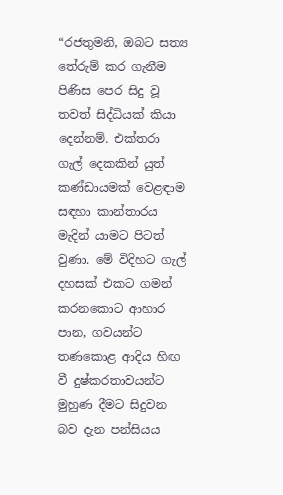“රජතුමනි, ඔබට සත්‍ය තේරුම් කර ගැනීම පිණිස පෙර සිදු වූ තවත් සිද්ධියක් කියා දෙන්නම්. එක්තරා ගැල් දෙකකින් යුත් කණ්ඩායමක් වෙළඳාම සඳහා කාන්තාරය මැදින් යාමට පිටත් වුණා. මේ විදිහට ගැල් දහසක් එකට ගමන් කරනකොට ආහාර පාන, ගවයන්ට තණකොළ ආදිය හිඟ වී දුෂ්කරතාවයන්ට මුහුණ දීමට සිදුවන බව දැන පන්සියය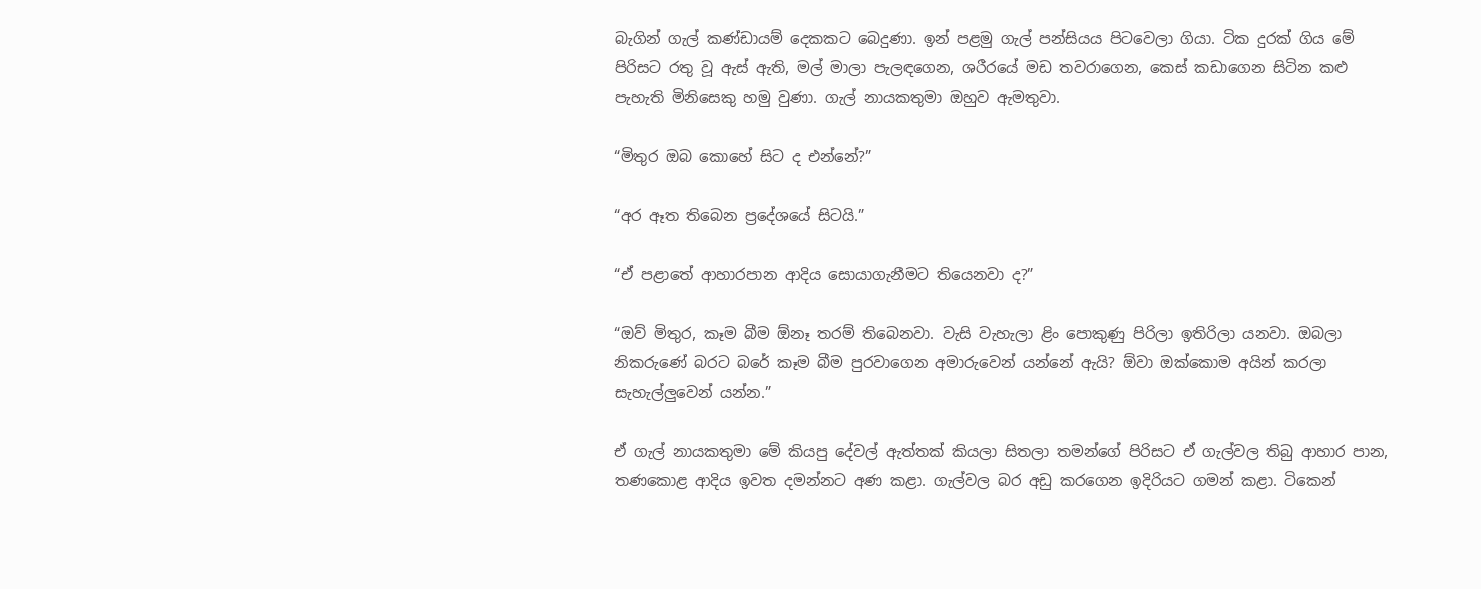බැගින් ගැල් කණ්ඩායම් දෙකකට බෙදුණා. ඉන් පළමු ගැල් පන්සියය පිටවෙලා ගියා. ටික දුරක් ගිය මේ පිරිසට රතු වූ ඇස් ඇති, මල් මාලා පැලඳගෙන, ශරීරයේ මඩ තවරාගෙන, කෙස් කඩාගෙන සිටින කළු පැහැති මිනිසෙකු හමු වුණා. ගැල් නායකතුමා ඔහුව ඇමතුවා.

“මිතුර ඔබ කොහේ සිට ද එන්නේ?”

“අර ඈත තිබෙන ප්‍රදේශයේ සිටයි.”

“ඒ පළාතේ ආහාරපාන ආදිය සොයාගැනීමට තියෙනවා ද?”

“ඔව් මිතුර, කෑම බීම ඕනෑ තරම් තිබෙනවා. වැසි වැහැලා ළිං පොකුණු පිරිලා ඉතිරිලා යනවා. ඔබලා නිකරුණේ බරට බරේ කෑම බීම පුරවාගෙන අමාරුවෙන් යන්නේ ඇයි? ඕවා ඔක්කොම අයින් කරලා සැහැල්ලු‍වෙන් යන්න.”

ඒ ගැල් නායකතුමා මේ කියපු දේවල් ඇත්තක් කියලා සිතලා තමන්ගේ පිරිසට ඒ ගැල්වල තිබු ආහාර පාන, තණකොළ ආදිය ඉවත දමන්නට අණ කළා. ගැල්වල බර අඩු කරගෙන ඉදිරියට ගමන් කළා. ටිකෙන්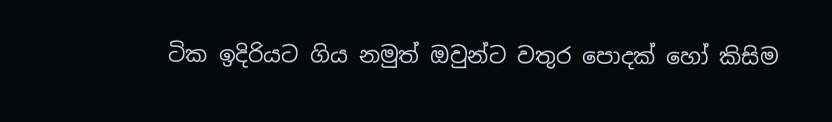ටික ඉදිරියට ගිය නමුත් ඔවුන්ට වතුර පොදක් හෝ කිසිම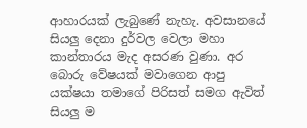ආහාරයක් ලැබුණේ නැහැ. අවසානයේ සියලු දෙනා දුර්වල වෙලා මහා කාන්තාරය මැද අසරණ වුණා. අර බොරු වේෂයක් මවාගෙන ආපු යක්ෂයා තමාගේ පිරිසත් සමග ඇවිත් සියලු ම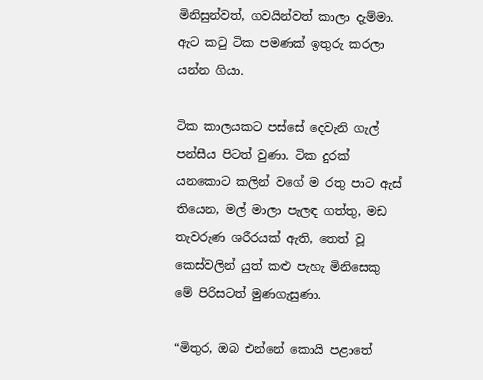මිනිසුන්වත්, ගවයින්වත් කාලා දැම්මා. ඇට කටු ටික පමණක් ඉතුරු කරලා යන්න ගියා.

ටික කාලයකට පස්සේ දෙවැනි ගැල් පන්සීය පිටත් වුණා. ටික දුරක් යනකොට කලින් වගේ ම රතු පාට ඇස් තියෙන, මල් මාලා පැලඳ ගත්තු, මඩ තැවරුණ ශරීරයක් ඇති, තෙත් වූ කෙස්වලින් යුත් කළු පැහැ මිනිසෙකු මේ පිරිසටත් මුණගැසුණා.

“මිතුර, ඔබ එන්නේ කොයි පළාතේ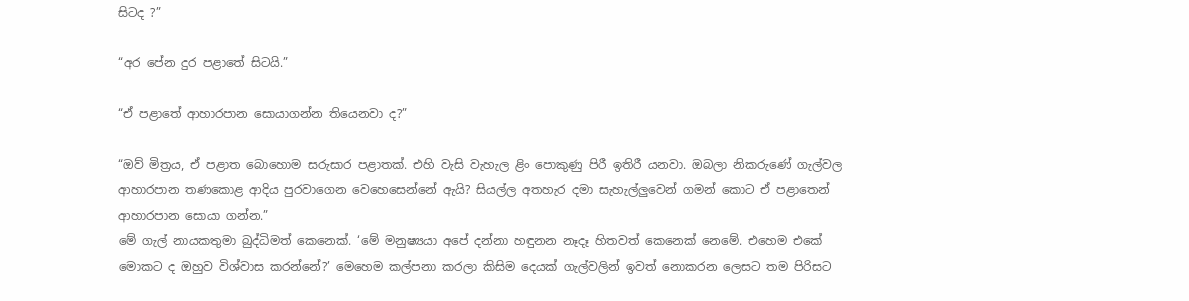සිටද ?”

“අර පේන දුර පළාතේ සිටයි.”

“ඒ පළාතේ ආහාරපාන සොයාගන්න තියෙනවා ද?”

“ඔව් මිත්‍රය, ඒ පළාත බොහොම සරුසාර පළාතක්. එහි වැසි වැහැල ළිං පොකුණු පිරී ඉතිරී යනවා. ඔබලා නිකරුණේ ගැල්වල ආහාරපාන තණකොළ ආදිය පුරවාගෙන වෙහෙසෙන්නේ ඇයි? සියල්ල අතහැර දමා සැහැල්ලු‍වෙන් ගමන් කොට ඒ පළාතෙන් ආහාරපාන සොයා ගන්න.”
මේ ගැල් නායකතුමා බුද්ධිමත් කෙනෙක්. ‘මේ මනුෂ්‍යයා අපේ දන්නා හඳුනන නෑදෑ හිතවත් කෙනෙක් නෙමේ. එහෙම එකේ මොකට ද ඔහුව විශ්වාස කරන්නේ?’ මෙහෙම කල්පනා කරලා කිසිම දෙයක් ගැල්වලින් ඉවත් නොකරන ලෙසට තම පිරිසට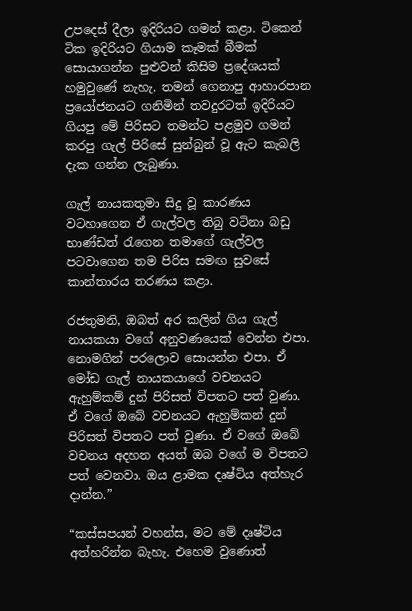උපදෙස් දීලා ඉදිරියට ගමන් කළා. ටිකෙන් ටික ඉදිරියට ගියාම කෑමක් බීමක් සොයාගන්න පුළුවන් කිසිම ප්‍රදේශයක් හමුවුණේ නැහැ. තමන් ගෙනාපු ආහාරපාන ප්‍රයෝජනයට ගනිමින් තවදුරටත් ඉදිරියට ගියපු මේ පිරිසට තමන්ට පළමුව ගමන් කරපු ගැල් පිරිසේ සුන්බුන් වූ ඇට කැබලි දැක ගන්න ලැබුණා.

ගැල් නායකතුමා සිදු වූ කාරණය වටහාගෙන ඒ ගැල්වල තිබු වටිනා බඩු භාණ්ඩත් රැගෙන තමාගේ ගැල්වල පටවාගෙන තම පිරිස සමඟ සුවසේ කාන්තාරය තරණය කළා.

රජතුමනි, ඔබත් අර කලින් ගිය ගැල් නායකයා වගේ අනුවණයෙක් වෙන්න එපා. නොමගින් පරලොව සොයන්න එපා. ඒ මෝඩ ගැල් නායකයාගේ වචනයට ඇහුම්කම් දුන් පිරිසත් විපතට පත් වුණා. ඒ වගේ ඔබේ වචනයට ඇහුම්කන් දුන් පිරිසත් විපතට පත් වුණා. ඒ වගේ ඔබේ වචනය අදහන අයත් ඔබ වගේ ම විපතට පත් වෙනවා. ඔය ළාමක දෘෂ්ටිය අත්හැර දාන්න.”

“කස්සපයන් වහන්ස, මට මේ දෘෂ්ටිය අත්හරින්න බැහැ. එහෙම වුණොත්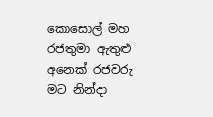කොසොල් මහ රජතුමා ඇතුළු අනෙක් රජවරු මට නින්දා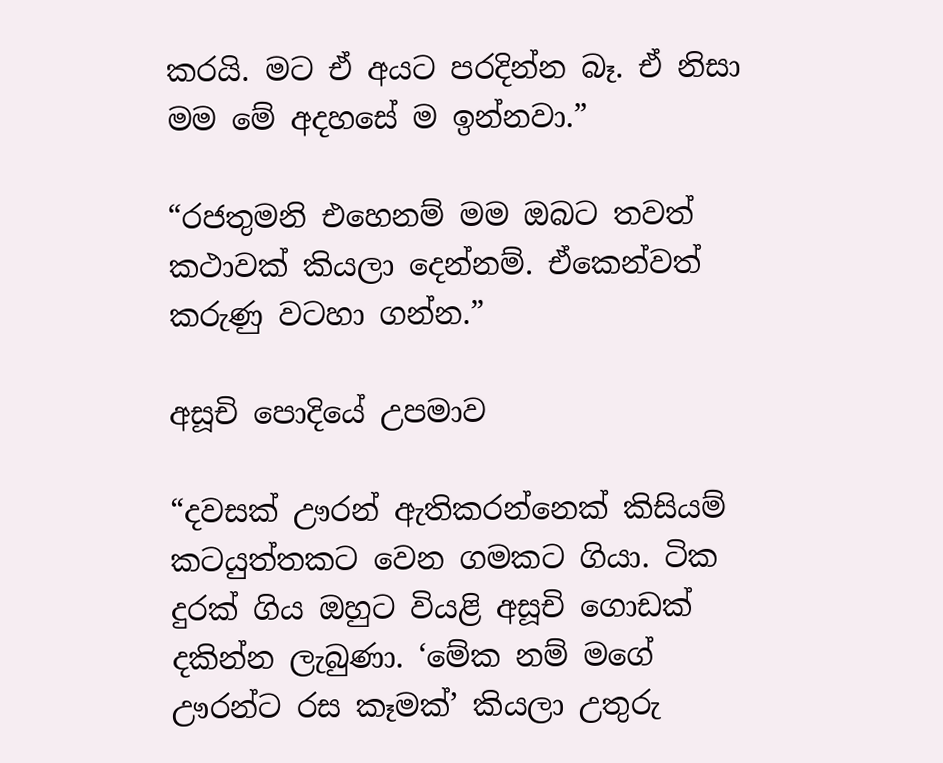කරයි. මට ඒ අයට පරදින්න බෑ. ඒ නිසා මම මේ අදහසේ ම ඉන්නවා.”

“රජතුමනි එහෙනම් මම ඔබට තවත් කථාවක් කියලා දෙන්නම්. ඒකෙන්වත් කරුණු වටහා ගන්න.”

අසූචි පොදියේ උපමාව

“දවසක් ඌරන් ඇතිකරන්නෙක් කිසියම් කටයුත්තකට වෙන ගමකට ගියා. ටික දුරක් ගිය ඔහුට වියළි අසූචි ගොඩක් දකින්න ලැබුණා. ‘මේක නම් මගේ ඌරන්ට රස කෑමක්’ කියලා උතුරු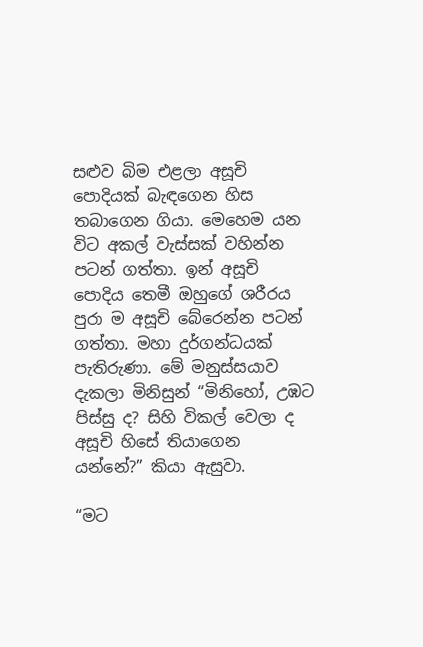සළුව බිම එළලා අසූචි පොදියක් බැඳගෙන හිස තබාගෙන ගියා. මෙහෙම යන විට අකල් වැස්සක් වහින්න පටන් ගත්තා. ඉන් අසූචි පොදිය තෙමී ඔහුගේ ශරීරය පුරා ම අසූචි බේරෙන්න පටන් ගත්තා. මහා දුර්ගන්ධයක් පැතිරුණා. මේ මනුස්සයාව දැකලා මිනිසුන් “මිනිහෝ, උඹට පිස්සු ද? සිහි විකල් වෙලා ද අසූචි හිසේ තියාගෙන යන්නේ?” කියා ඇසුවා.

“මට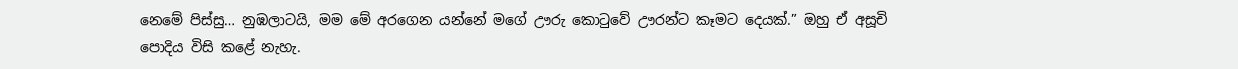නෙමේ පිස්සු… නුඹලාටයි, මම මේ අරගෙන යන්නේ මගේ ඌරු කොටුවේ ඌරන්ට කෑමට දෙයක්.” ඔහු ඒ අසූචි පොදිය විසි කළේ නැහැ.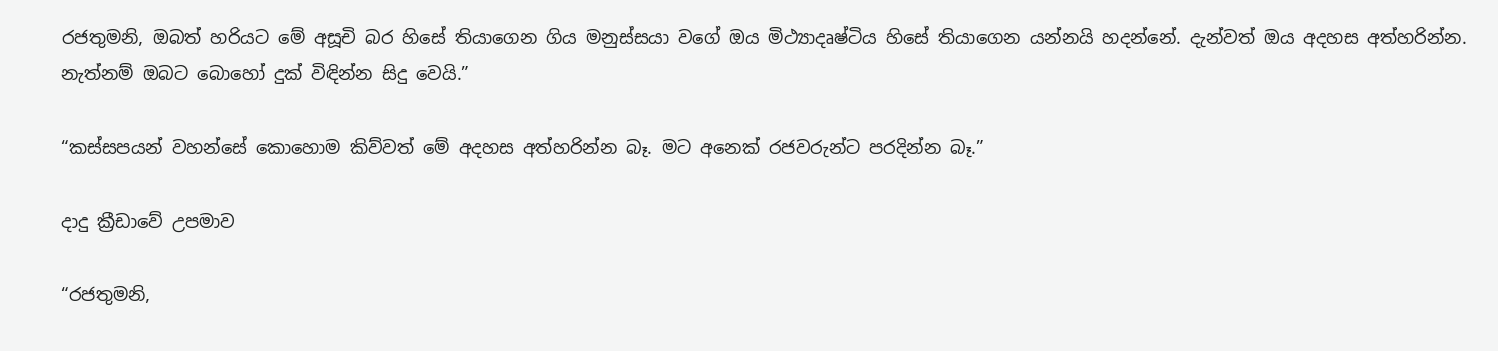රජතුමනි, ඔබත් හරියට මේ අසූචි බර හිසේ තියාගෙන ගිය මනුස්සයා වගේ ඔය මිථ්‍යාදෘෂ්ටිය හිසේ තියාගෙන යන්නයි හදන්නේ. දැන්වත් ඔය අදහස අත්හරින්න. නැත්නම් ඔබට බොහෝ දුක් විඳින්න සිදු වෙයි.”

“කස්සපයන් වහන්සේ කොහොම කිව්වත් මේ අදහස අත්හරින්න බෑ. මට අනෙක් රජවරුන්ට පරදින්න බෑ.”

දාදු ක්‍රීඩාවේ උපමාව

“රජතුමනි,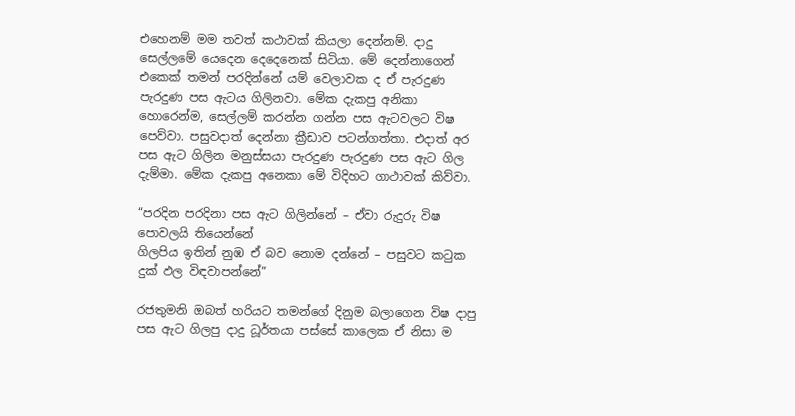එහෙනම් මම තවත් කථාවක් කියලා දෙන්නම්. දාදු සෙල්ලමේ යෙදෙන දෙදෙනෙක් සිටියා. මේ දෙන්නාගෙන් එකෙක් තමන් පරදින්නේ යම් වෙලාවක ද ඒ පැරදුණ පැරදුණ පස ඇටය ගිලිනවා. මේක දැකපු අනිකා හොරෙන්ම, සෙල්ලම් කරන්න ගන්න පස ඇටවලට විෂ පෙව්වා. පසුවදාත් දෙන්නා ක්‍රීඩාව පටන්ගත්තා. එදාත් අර පස ඇට ගිලින මනුස්සයා පැරදුණ පැරදුණ පස ඇට ගිල දැම්මා. මේක දැකපු අනෙකා මේ විදිහට ගාථාවක් කිව්වා.

“පරදින පරදිනා පස ඇට ගිලින්නේ – ඒවා රුදුරු විෂ පොවලයි තියෙන්නේ
ගිලපිය ඉතින් නුඹ ඒ බව නොම දන්නේ – පසුවට කටුක දුක් ඵල විඳවාපන්නේ”

රජතුමනි ඔබත් හරියට තමන්ගේ දිනුම බලාගෙන විෂ දාපු පස ඇට ගිලපු දාදු ධූර්තයා පස්සේ කාලෙක ඒ නිසා ම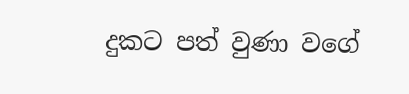දුකට පත් වුණා වගේ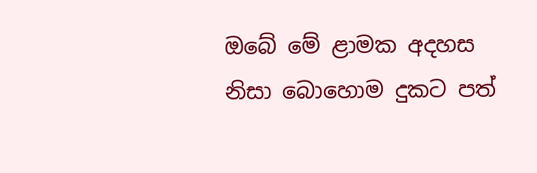ඔබේ මේ ළාමක අදහස නිසා බොහොම දුකට පත්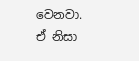වෙනවා. ඒ නිසා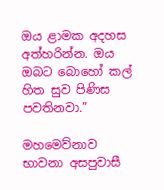ඔය ළාමක අදහස අත්හරින්න. ඔය ඔබට බොහෝ කල් හිත සුව පිණිස පවතිනවා.”

මහමෙව්නාව භාවනා අසපුවාසී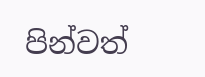පින්වත්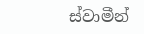ස්වාමීන්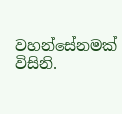වහන්සේනමක් විසිනි.